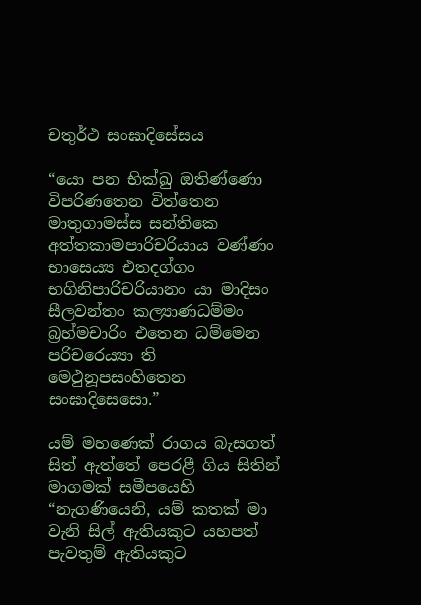චතුර්ථ සංඝාදිසේසය

“යො පන භික්ඛු ඔතිණ්ණො විපරිණතෙන විත්තෙන මාතුගාමස්ස සන්තිකෙ අත්තකාමපාරිචරියාය වණ්ණං භාසෙය්‍ය එතදග්ගං භගිනිපාරිචරියානං යා මාදිසං සීලවන්තං කල්‍යාණධම්මං බ්‍ර‍හ්මචාරිං එතෙන ධම්මෙන පරිචරෙය්‍යා ති මෙථුනූපසංහිතෙන සංඝාදිසෙසො.”

යම් මහණෙක් රාගය බැසගත් සිත් ඇත්තේ පෙරළී ගිය සිතින් මාගමක් සමීපයෙහි “නැගණියෙනි, යම් කතක් මා වැනි සිල් ඇතියකුට යහපත් පැවතුම් ඇතියකුට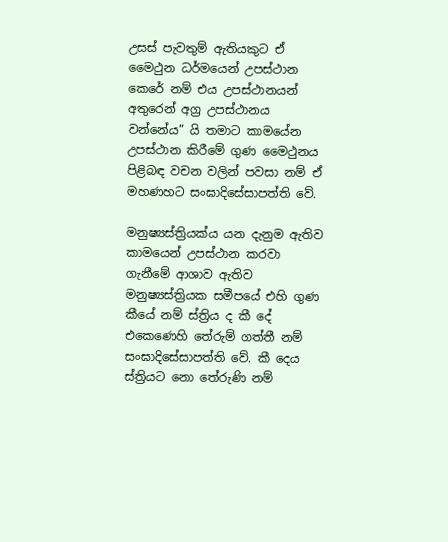උසස් පැවතුම් ඇතියකුට ඒ මෛථුන ධර්මයෙන් උපස්ථාන කෙරේ නම් එය උපස්ථානයන් අතුරෙන් අග්‍ර‍ උපස්ථානය වන්නේය” යි තමාට කාමයේන උපස්ථාන කිරීමේ ගුණ මෛථුනය පිළිබඳ වචන වලින් පවසා නම් ඒ මහණහට සංඝාදිසේසාපත්ති වේ.

මනුෂ්‍යස්ත්‍රියක්ය යන දැනුම ඇතිව කාමයෙන් උපස්ථාන කරවා ගැනීමේ ආශාව ඇතිව මනුෂ්‍යස්ත්‍රියක සමීපයේ එහි ගුණ කීයේ නම් ස්ත්‍රිය ද කී දේ එකෙණෙහි තේරුම් ගත්තී නම් සංඝාදිසේසාපත්ති වේ. කී දෙය ස්ත්‍රියට නො තේරුණි නම්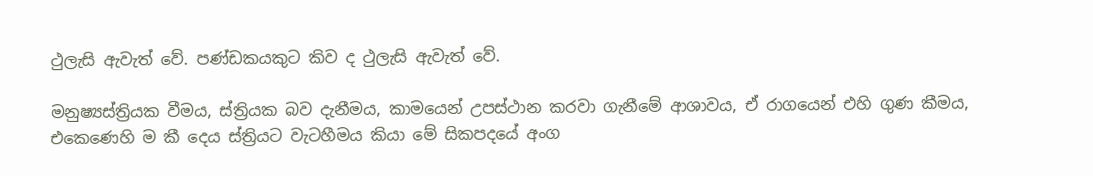ථුලැසි ඇවැත් වේ. පණ්ඩකයකුට කිව ද ථුලැසි ඇවැත් වේ.

මනුෂ්‍යස්ත්‍රියක වීමය, ස්ත්‍රියක බව දැනීමය, කාමයෙන් උපස්ථාන කරවා ගැනීමේ ආශාවය, ඒ රාගයෙන් එහි ගුණ කීමය, එකෙණෙහි ම කී දෙය ස්ත්‍රියට වැටහීමය කියා මේ සිකපදයේ අංග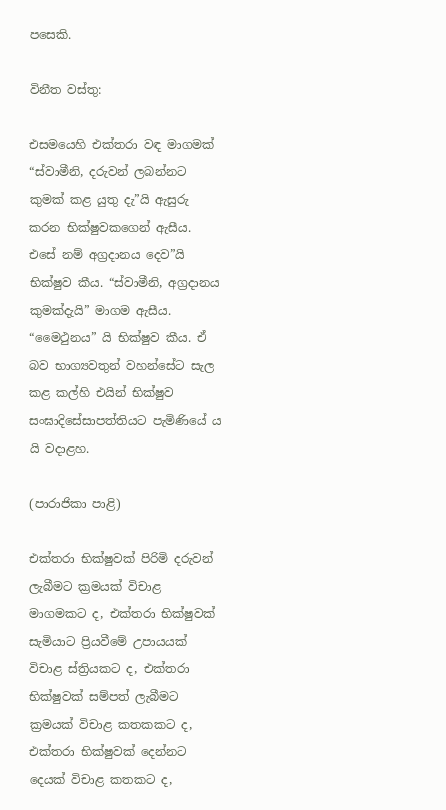පසෙකි.

විනීත වස්තු:

එසමයෙහි එක්තරා වඳ මාගමක් “ස්වාමීනි, දරුවන් ලබන්නට කුමක් කළ යුතු දැ”යි ඇසුරු කරන භික්ෂුවකගෙන් ඇසීය. එසේ නම් අග්‍ර‍දානය දෙව”යි භික්ෂුව කීය. “ස්වාමීනි, අග්‍ර‍දානය කුමක්දැයි” මාගම ඇසීය. “මෛථුනය” යි භික්ෂුව කීය. ඒ බව භාග්‍යවතුන් වහන්සේට සැල කළ කල්හි එයින් භික්ෂුව සංඝාදිසේසාපත්තියට පැමිණියේ ය යි වදාළහ.

(පාරාජිකා පාළි)

එක්තරා භික්ෂුවක් පිරිමි දරුවන් ලැබීමට ක්‍ර‍මයක් විචාළ මාගමකට ද, එක්තරා භික්ෂුවක් සැමියාට ප්‍රියවීමේ උපායයක් විචාළ ස්ත්‍රියකට ද, එක්තරා භික්ෂුවක් සම්පත් ලැබීමට ක්‍ර‍මයක් විචාළ කතකකට ද, එක්තරා භික්ෂුවක් දෙන්නට දෙයක් විචාළ කතකට ද,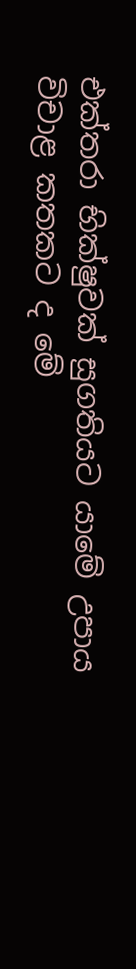එක්තරා භික්ෂුවක් සුගතියට යාමේ උපාය විචාළ කතකට ද මේ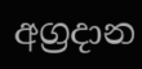අග්‍ර‍දාන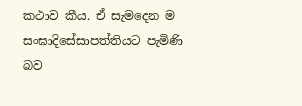කථාව කීය. ඒ සැමදෙන ම සංඝාදිසේසාපත්තියට පැමිණි බව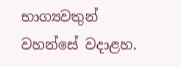භාග්‍යවතුන් වහන්සේ වදාළහ.